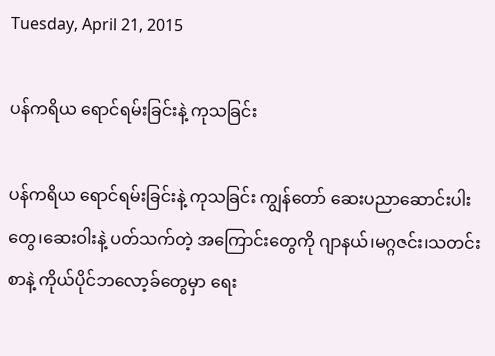Tuesday, April 21, 2015

ပန်ကရိယ ရောင်ရမ်းခြင်းနဲ့ ကုသခြင်း

ပန်ကရိယ ရောင်ရမ်းခြင်းနဲ့ ကုသခြင်း ကျွန်တော် ဆေးပညာဆောင်းပါးတွေ၊ဆေးဝါးနဲ့ ပတ်သက်တဲ့ အကြောင်းတွေကို ဂျာနယ်၊မဂ္ဂဇင်း၊သတင်းစာနဲ့ ကိုယ်ပိုင်ဘလော့ခ်တွေမှာ ရေး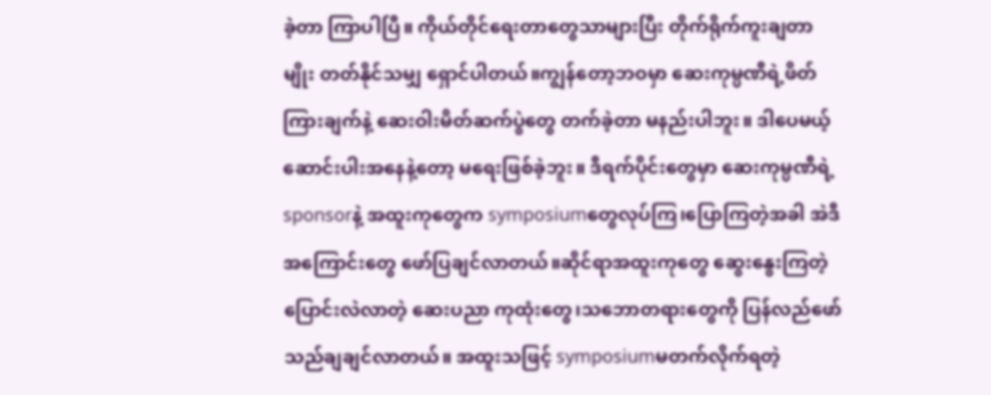ခဲ့တာ ကြာပါပြီ။ ကိုယ်တိုင်ရေးတာတွေသာများပြီး တိုက်ရိုက်ကူးချတာမျိုး တတ်နိုင်သမျှ ရှောင်ပါတယ်။ကျွန်တော့ဘဝမှာ ဆေးကုမ္ပဏီရဲ့ဖိတ်ကြားချက်နဲ့ ဆေးဝါးမိတ်ဆက်ပွဲတွေ တက်ခဲ့တာ မနည်းပါဘူး။ ဒါပေမယ့် ဆောင်းပါးအနေနဲ့တော့ မရေးဖြစ်ခဲ့ဘူး။ ဒီရက်ပိုင်းတွေမှာ ဆေးကုမ္ပဏီရဲ့ sponsorနဲ့ အထူးကုတွေက symposiumတွေလုပ်ကြ၊ပြောကြတဲ့အခါ အဲဒီအကြောင်းတွေ ဖော်ပြချင်လာတယ်။ဆိုင်ရာအထူးကုတွေ ဆွေးနွေးကြတဲ့ ပြောင်းလဲလာတဲ့ ဆေးပညာ ကုထုံးတွေ၊သဘောတရားတွေကို ပြန်လည်ဖော်သည်ချချင်လာတယ်။ အထူးသဖြင့် symposiumမတက်လိုက်ရတဲ့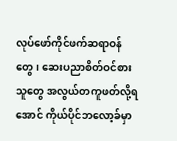လုပ်ဖော်ကိုင်ဖက်ဆရာဝန်တွေ၊ ဆေးပညာစိတ်ဝင်စားသူတွေ အလွယ်တကူဖတ်လို့ရအောင် ကိုယ်ပိုင်ဘလော့ခ်မှာ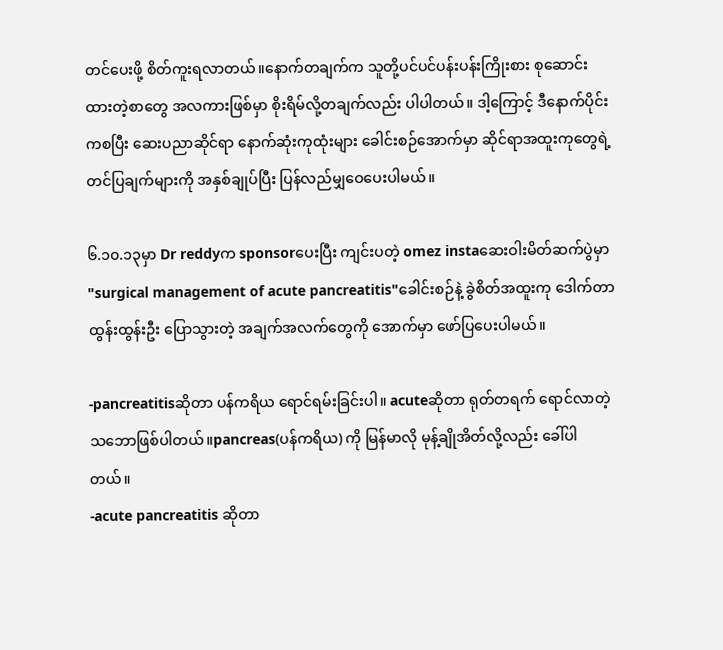တင်ပေးဖို့ စိတ်ကူးရလာတယ်။နောက်တချက်က သူတို့ပင်ပင်ပန်းပန်းကြိုးစား စုဆောင်းထားတဲ့စာတွေ အလကားဖြစ်မှာ စိုးရိမ်လို့တချက်လည်း ပါပါတယ်။ ဒါ့ကြောင့် ဒီနောက်ပိုင်းကစပြီး ဆေးပညာဆိုင်ရာ နောက်ဆုံးကုထုံးများ ခေါင်းစဉ်အောက်မှာ ဆိုင်ရာအထူးကုတွေရဲ့ တင်ပြချက်များကို အနှစ်ချုပ်ပြီး ပြန်လည်မျှဝေပေးပါမယ်။

၆.၁၀.၁၃မှာ Dr reddyက sponsorပေးပြီး ကျင်းပတဲ့ omez instaဆေးဝါးမိတ်ဆက်ပွဲမှာ "surgical management of acute pancreatitis"ခေါင်းစဉ်နဲ့ ခွဲစိတ်အထူးကု ဒေါက်တာ ထွန်းထွန်းဦး ပြောသွားတဲ့ အချက်အလက်တွေကို အောက်မှာ ဖော်ပြပေးပါမယ်။

-pancreatitisဆိုတာ ပန်ကရိယ ရောင်ရမ်းခြင်းပါ။ acuteဆိုတာ ရုတ်တရက် ရောင်လာတဲ့သဘောဖြစ်ပါတယ်။pancreas(ပန်ကရိယ) ကို မြန်မာလို မုန့်ချိုအိတ်လို့လည်း ခေါ်ပါတယ်။
-acute pancreatitis ဆိုတာ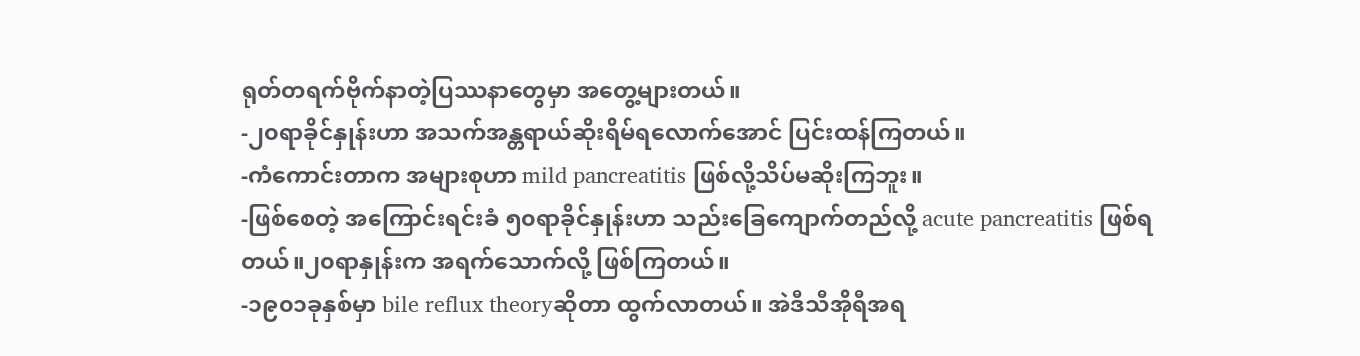ရုတ်တရက်ဗိုက်နာတဲ့ပြဿနာတွေမှာ အတွေ့များတယ်။
-၂၀ရာခိုင်နှုန်းဟာ အသက်အန္တရာယ်ဆိုးရိမ်ရလောက်အောင် ပြင်းထန်ကြတယ်။
-ကံကောင်းတာက အများစုဟာ mild pancreatitis ဖြစ်လို့သိပ်မဆိုးကြဘူး။
-ဖြစ်စေတဲ့ အကြောင်းရင်းခံ ၅၀ရာခိုင်နှုန်းဟာ သည်းခြေကျောက်တည်လို့ acute pancreatitis ဖြစ်ရတယ်။၂၀ရာနှုန်းက အရက်သောက်လို့ ဖြစ်ကြတယ်။
-၁၉၀၁ခုနှစ်မှာ bile reflux theoryဆိုတာ ထွက်လာတယ်။ အဲဒီသီအိုရီအရ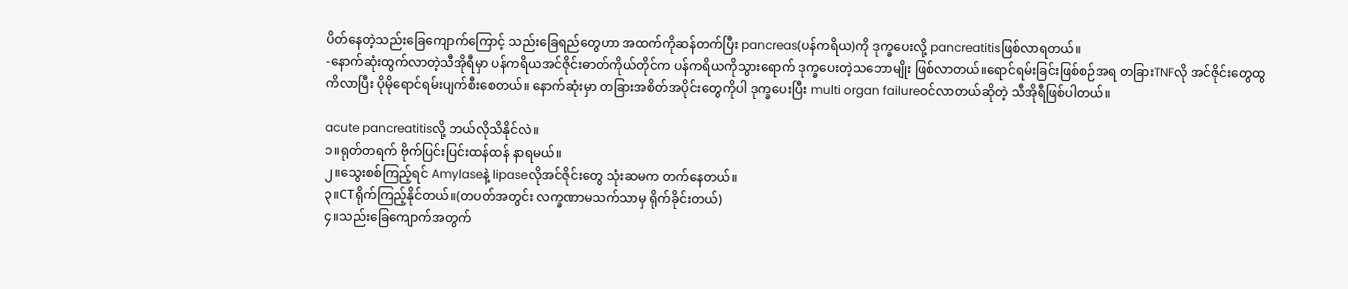ပိတ်နေတဲ့သည်းခြေကျောက်ကြောင့် သည်းခြေရည်တွေဟာ အထက်ကိုဆန်တက်ပြီး pancreas(ပန်ကရိယ)ကို ဒုက္ခပေးလို့ pancreatitisဖြစ်လာရတယ်။
-နောက်ဆုံးထွက်လာတဲ့သီအိုရီမှာ ပန်ကရိယအင်ဇိုင်းဓာတ်ကိုယ်တိုင်က ပန်ကရိယကိုသွားရောက် ဒုက္ခပေးတဲ့သဘောမျိုး ဖြစ်လာတယ်။ရောင်ရမ်းခြင်းဖြစ်စဉ်အရ တခြားTNFလို အင်ဇိုင်းတွေထွကိလာပြီး ပိုမိုရောင်ရမ်းပျက်စီးစေတယ်။ နောက်ဆုံးမှာ တခြားအစိတ်အပိုင်းတွေကိုပါ ဒုက္ခပေးပြီး multi organ failureဝင်လာတယ်ဆိုတဲ့ သီအိုရီဖြစ်ပါတယ်။

acute pancreatitisလို့ ဘယ်လိုသိနိုင်လဲ။
၁။ရုတ်တရက် ဗိုက်ပြင်းပြင်းထန်ထန် နာရမယ်။
၂။သွေးစစ်ကြည့်ရင် Amylaseနဲ့ lipaseလိုအင်ဇိုင်းတွေ သုံးဆမက တက်နေတယ်။
၃။CTရိုက်ကြည့်နိုင်တယ်။(တပတ်အတွင်း လက္ခဏာမသက်သာမှ ရိုက်ခိုင်းတယ်)
၄။သည်းခြေကျောက်အတွက်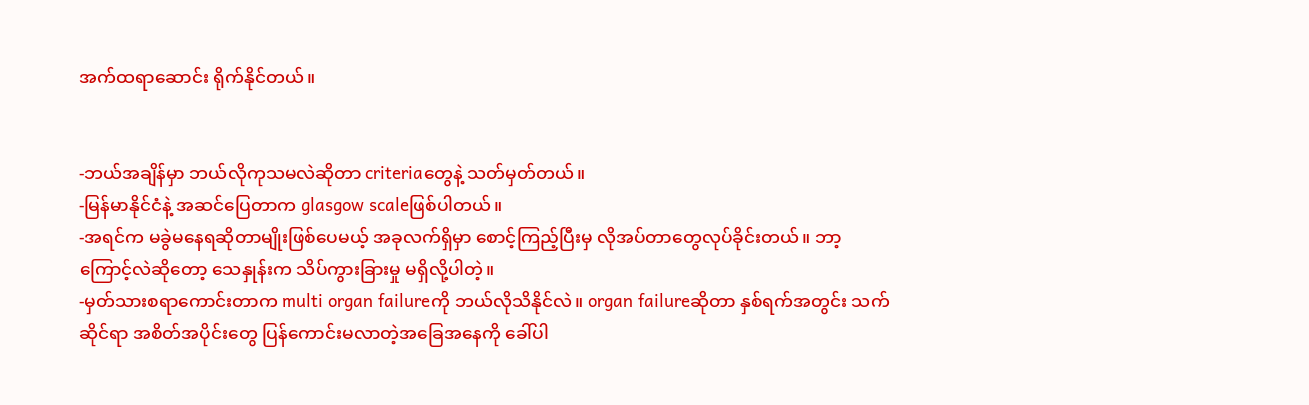အက်ထရာဆောင်း ရိုက်နိုင်တယ်။


-ဘယ်အချိန်မှာ ဘယ်လိုကုသမလဲဆိုတာ criteriaတွေနဲ့ သတ်မှတ်တယ်။
-မြန်မာနိုင်ငံနဲ့ အဆင်ပြေတာက glasgow scaleဖြစ်ပါတယ်။
-အရင်က မခွဲမနေရဆိုတာမျိုးဖြစ်ပေမယ့် အခုလက်ရှိမှာ စောင့်ကြည့်ပြီးမှ လိုအပ်တာတွေလုပ်ခိုင်းတယ်။ ဘာ့ကြောင့်လဲဆိုတော့ သေနှုန်းက သိပ်ကွားခြားမှု မရှိလို့ပါတဲ့။
-မှတ်သားစရာကောင်းတာက multi organ failureကို ဘယ်လိုသိနိုင်လဲ။ organ failureဆိုတာ နှစ်ရက်အတွင်း သက်ဆိုင်ရာ အစိတ်အပိုင်းတွေ ပြန်ကောင်းမလာတဲ့အခြေအနေကို ခေါ်ပါ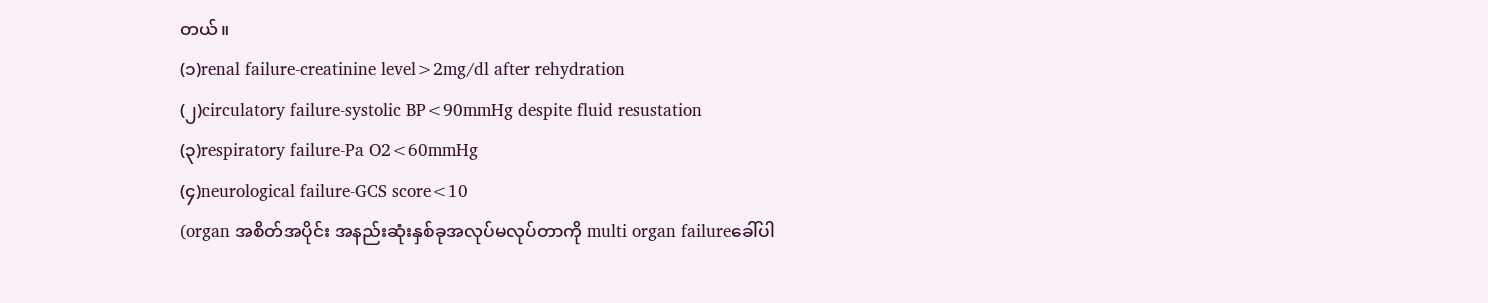တယ်။
(၁)renal failure-creatinine level>2mg/dl after rehydration
(၂)circulatory failure-systolic BP<90mmHg despite fluid resustation
(၃)respiratory failure-Pa O2<60mmHg
(၄)neurological failure-GCS score<10
(organ အစိတ်အပိုင်း အနည်းဆုံးနှစ်ခုအလုပ်မလုပ်တာကို multi organ failureခေါ်ပါ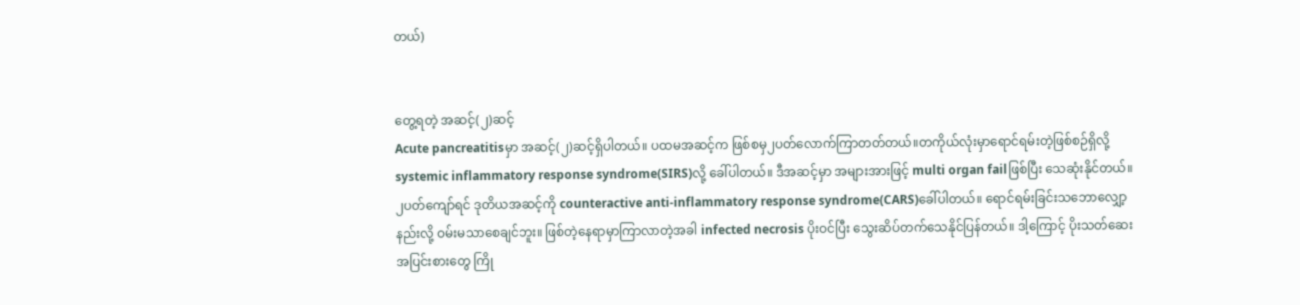တယ်)


တွေ့ရတဲ့ အဆင့်(၂)ဆင့်
Acute pancreatitisမှာ အဆင့်(၂)ဆင့်ရှိပါတယ်။ ပထမအဆင့်က ဖြစ်စမှ၂ပတ်လောက်ကြာတတ်တယ်။တကိုယ်လုံးမှာရောင်ရမ်းတဲ့ဖြစ်စဉ်ရှိလို့ systemic inflammatory response syndrome(SIRS)လို့ ခေါ်ပါတယ်။ ဒီအဆင့်မှာ အများအားဖြင့် multi organ failဖြစ်ပြီး သေဆုံးနိုင်တယ်။ ၂ပတ်ကျော်ရင် ဒုတိယအဆင့်ကို counteractive anti-inflammatory response syndrome(CARS)ခေါ်ပါတယ်။ ရောင်ရမ်းခြင်းသဘောလျှော့နည်းလို့ ဝမ်းမသာစေချင်ဘူး။ ဖြစ်တဲ့နေရာမှာကြာလာတဲ့အခါ infected necrosis ပိုးဝင်ပြီး သွေးဆိပ်တက်သေနိုင်ပြန်တယ်။ ဒါ့ကြောင့် ပိုးသတ်ဆေးအပြင်းစားတွေ ကြို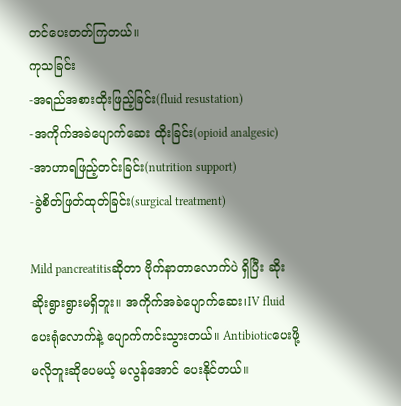တင်ပေးတတ်ကြတယ်။
ကုသခြင်း
-အရည်အစားထိုးဖြည့်ခြင်း(fluid resustation)
-အကိုက်အခဲပျောက်ဆေး ထိုးခြင်း(opioid analgesic)
-အာဟာရဖြည့်တင်းခြင်း(nutrition support)
-ခွဲစိတ်ဖြတ်ထုတ်ခြင်း(surgical treatment)

Mild pancreatitisဆိုတာ ဗိုက်နာတာလောက်ပဲ ရှိပြီး ဆိုးဆိုးရွားရွားမရှိဘူး။ အကိုက်အခဲပျောက်ဆေး၊IV fluid ပေးရုံလောက်နဲ့ ပျောက်ကင်းသွားတယ်။ Antibioticပေးဖို့မလိုဘူးဆိုပေမယ့် မလွန်အောင် ပေးနိုင်တယ်။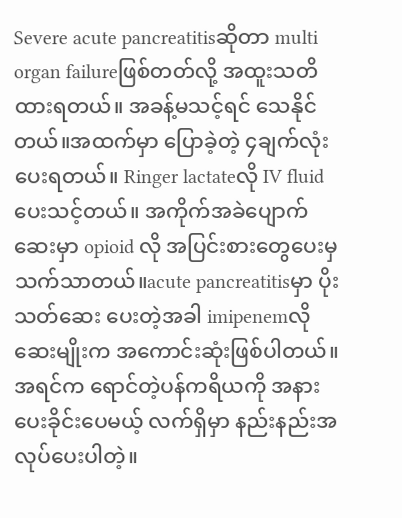Severe acute pancreatitisဆိုတာ multi organ failureဖြစ်တတ်လို့ အထူးသတိထားရတယ်။ အခန့်မသင့်ရင် သေနိုင်တယ်။အထက်မှာ ပြောခဲ့တဲ့ ၄ချက်လုံး ပေးရတယ်။ Ringer lactateလို IV fluidပေးသင့်တယ်။ အကိုက်အခဲပျောက်ဆေးမှာ opioid လို အပြင်းစားတွေပေးမှ သက်သာတယ်။acute pancreatitisမှာ ပိုးသတ်ဆေး ပေးတဲ့အခါ imipenemလိုဆေးမျိုးက အကောင်းဆုံးဖြစ်ပါတယ်။အရင်က ရောင်တဲ့ပန်ကရိယကို အနားပေးခိုင်းပေမယ့် လက်ရှိမှာ နည်းနည်းအလုပ်ပေးပါတဲ့။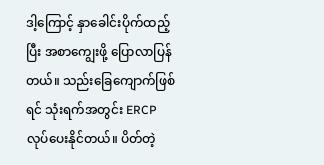ဒါ့ကြောင့် နှာခေါင်းပိုက်ထည့်ပြီး အစာကျွေးဖို့ ပြောလာပြန်တယ်။ သည်းခြေကျောက်ဖြစ်ရင် သုံးရက်အတွင်း ERCPလုပ်ပေးနိုင်တယ်။ ပိတ်တဲ့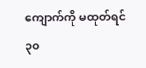ကျောက်ကို မထုတ်ရင် ၃၀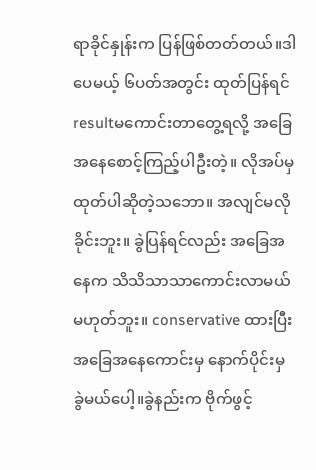ရာခိုင်နှုန်းက ပြန်ဖြစ်တတ်တယ်။ဒါပေမယ့် ၆ပတ်အတွင်း ထုတ်ပြန်ရင် resultမကောင်းတာတွေ့ရလို့ အခြေအနေစောင့်ကြည့်ပါဦးတဲ့။ လိုအပ်မှ ထုတ်ပါဆိုတဲ့သဘော။ အလျင်မလိုခိုင်းဘူး။ ခွဲပြန်ရင်လည်း အခြေအနေက သိသိသာသာကောင်းလာမယ်မဟုတ်ဘူး။ conservative ထားပြီး အခြေအနေကောင်းမှ နောက်ပိုင်းမှ ခွဲမယ်ပေါ့။ခွဲနည်းက ဗိုက်ဖွင့်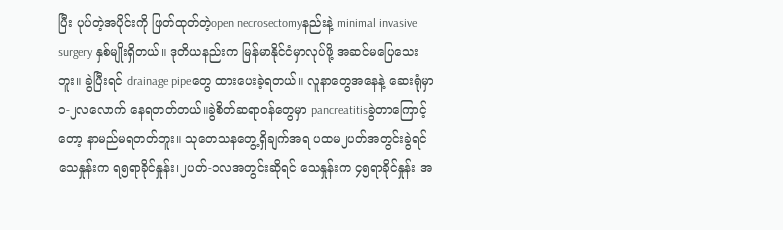ပြီး ပုပ်တဲ့အပိုင်းကို ဖြတ်ထုတ်တဲ့open necrosectomyနည်းနဲ့ minimal invasive surgery နှစ်မျိုးရှိတယ်။ ဒုတိယနည်းက မြန်မာနိုင်ငံမှာလုပ်ဖို့ အဆင်မပြေသေးဘူး။ ခွဲပြီးရင် drainage pipeတွေ ထားပေးခဲ့ရတယ်။ လူနာတွေအနေနဲ့ ဆေးရုံမှာ ၁-၂လလောက် နေရတတ်တယ်။ခွဲစိတ်ဆရာဝန်တွေမှာ pancreatitisခွဲတာကြောင့်တော့ နာမည်မရတတ်ဘူး။ သုတေသနတွေ့ရှိချက်အရ ပထမ၂ပတ်အတွင်းခွဲရင် သေနှုန်းက ရ၅ရာခိုင်နှုန်း၊၂ပတ်-၁လအတွင်းဆိုရင် သေနှုန်းက ၄၅ရာခိုင်နှုန်း အ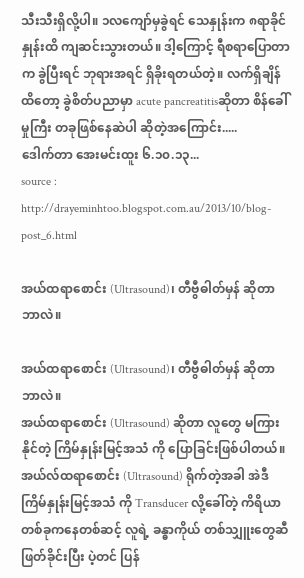သီးသီးရှိလို့ပါ။ ၁လကျော်မှခွဲရင် သေနှုန်းက ၈ရာခိုင်နှုန်းထိ ကျဆင်းသွားတယ်။ ဒါ့ကြောင့် ရီစရာပြောတာက ခွဲပြီးရင် ဘုရားအရင် ရှိခိုးရတယ်တဲ့။ လက်ရှိချိန်ထိတော့ ခွဲစိတ်ပညာမှာ acute pancreatitisဆိုတာ စိန်ခေါ်မှုကြီး တခုဖြစ်နေဆဲပါ ဆိုတဲ့အကြောင်း.....
ဒေါက်တာ အေးမင်းထူး ၆.၁၀.၁၃...
source : http://drayeminhtoo.blogspot.com.au/2013/10/blog-post_6.html

အယ်ထရာစောင်း (Ultrasound)၊ တီဗွီဓါတ်မှန် ဆိုတာ ဘာလဲ။

အယ်ထရာစောင်း (Ultrasound)၊ တီဗွီဓါတ်မှန် ဆိုတာ ဘာလဲ။
အယ်ထရာစောင်း (Ultrasound) ဆိုတာ လူတွေ မကြားနိုင်တဲ့ ကြိမ်နှုန်းမြင့်အသံ ကို ပြောခြင်းဖြစ်ပါတယ်။ အယ်လ်ထရာစောင်း (Ultrasound) ရိုက်တဲ့အခါ အဲဒီ ကြိမ်နှုန်းမြင့်အသံ ကို Transducer လို့ခေါ်တဲ့ ကိရိယာ တစ်ခုကနေတစ်ဆင့် လူရဲ့ ခန္ဓာကိုယ် တစ်သျှူးတွေဆီ ဖြတ်ခိုင်းပြီး ပဲ့တင် ပြန်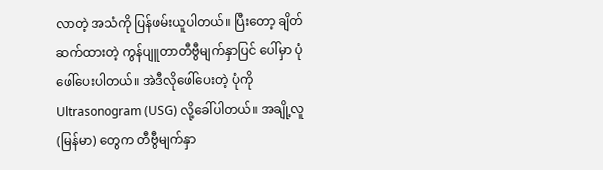လာတဲ့ အသံကို ပြန်ဖမ်းယူပါတယ်။ ပြီးတော့ ချိတ်ဆက်ထားတဲ့ ကွန်ပျူတာတီဗွီမျက်နှာပြင် ပေါ်မှာ ပုံဖေါ်ပေးပါတယ်။ အဲဒီလိုဖေါ်ပေးတဲ့ ပုံကို Ultrasonogram (USG) လို့ခေါ်ပါတယ်။ အချို့လူ(မြန်မာ) တွေက တီဗွီမျက်နှာ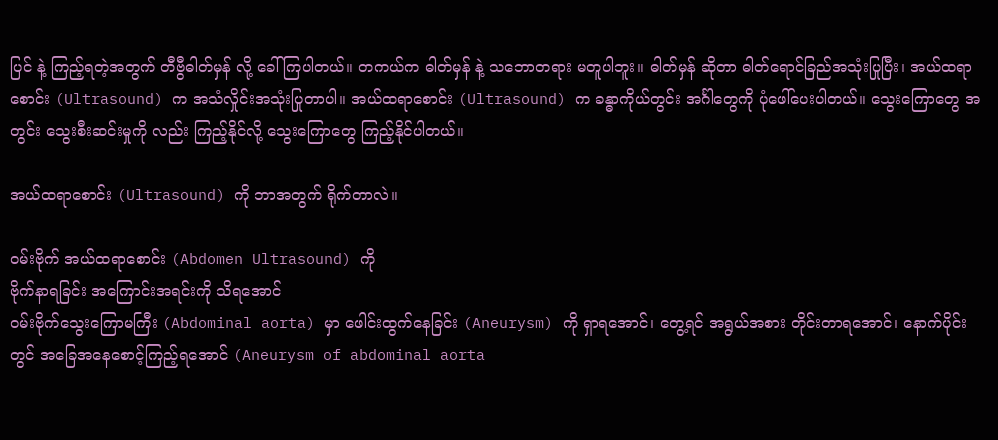ပြင် နဲ့ ကြည့်ရတဲ့အတွက် တီဗွီဓါတ်မှန် လို့ ခေါ်ကြပါတယ်။ တကယ်က ဓါတ်မှန် နဲ့ သဘောတရား မတူပါဘူး။ ဓါတ်မှန် ဆိုတာ ဓါတ်ရောင်ခြည်အသုံးပြုပြီး၊ အယ်ထရာစောင်း (Ultrasound) က အသံလှိုင်းအသုံးပြုတာပါ။ အယ်ထရာစောင်း (Ultrasound) က ခန္ဓာကိုယ်တွင်း အင်္ဂါတွေကို ပုံဖေါ်ပေးပါတယ်။ သွေးကြောတွေ အတွင်း သွေးစီးဆင်းမှုကို လည်း ကြည့်နိုင်လို့ သွေးကြောတွေ ကြည့်နိုင်ပါတယ်။

အယ်ထရာစောင်း (Ultrasound) ကို ဘာအတွက် ရိုက်တာလဲ။

ဝမ်းဗိုက် အယ်ထရာစောင်း (Abdomen Ultrasound) ကို
ဗိုက်နာရခြင်း အကြောင်းအရင်းကို သိရအောင်
ဝမ်းဗိုက်သွေးကြောမကြီး (Abdominal aorta) မှာ ဖေါင်းထွက်နေခြင်း (Aneurysm) ကို ရှာရအောင်၊ တွေ့ရင် အရွယ်အစား တိုင်းတာရအောင်၊ နောက်ပိုင်းတွင် အခြေအနေစောင့်ကြည့်ရအောင် (Aneurysm of abdominal aorta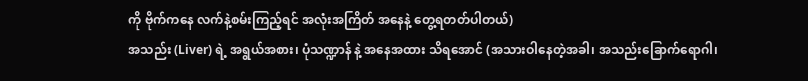ကို ဗိုက်ကနေ လက်နဲ့စမ်းကြည့်ရင် အလုံးအကြိတ် အနေနဲ့ တွေ့ရတတ်ပါတယ်)
အသည်း (Liver) ရဲ့ အရွယ်အစား၊ ပုံသဏ္ဍာန် နဲ့ အနေအထား သိရအောင် (အသားဝါနေတဲ့အခါ၊ အသည်းခြောက်ရောဂါ၊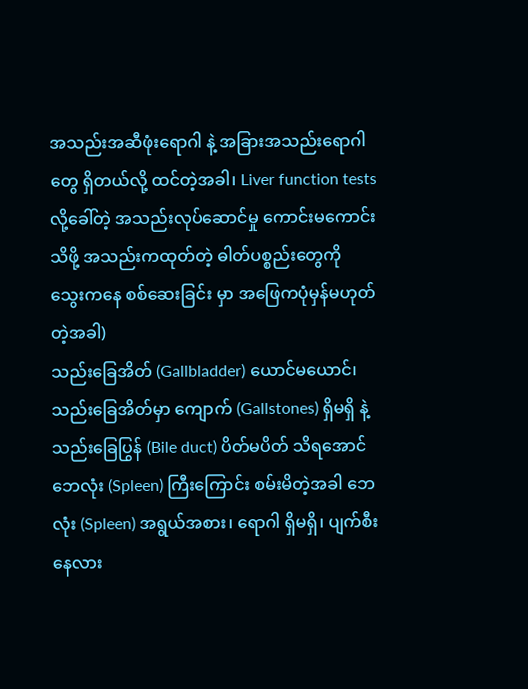အသည်းအဆီဖုံးရောဂါ နဲ့ အခြားအသည်းရောဂါတွေ ရှိတယ်လို့ ထင်တဲ့အခါ၊ Liver function tests လို့ခေါ်တဲ့ အသည်းလုပ်ဆောင်မှု ကောင်းမကောင်းသိဖို့ အသည်းကထုတ်တဲ့ ဓါတ်ပစ္စည်းတွေကို သွေးကနေ စစ်ဆေးခြင်း မှာ အဖြေကပုံမှန်မဟုတ်တဲ့အခါ)
သည်းခြေအိတ် (Gallbladder) ယောင်မယောင်၊ သည်းခြေအိတ်မှာ ကျောက် (Gallstones) ရှိမရှိ နဲ့ သည်းခြေပြွန် (Bile duct) ပိတ်မပိတ် သိရအောင်
ဘေလုံး (Spleen) ကြီးကြောင်း စမ်းမိတဲ့အခါ ဘေလုံး (Spleen) အရွယ်အစား၊ ရောဂါ ရှိမရှိ၊ ပျက်စီးနေလား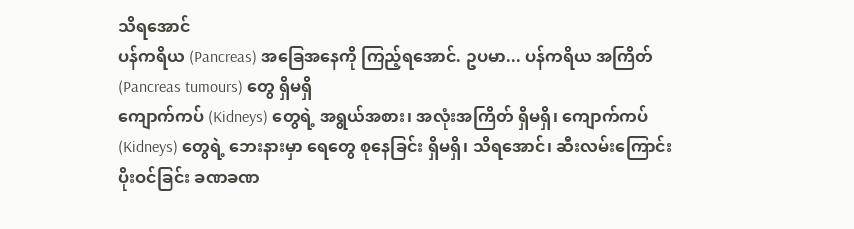သိရအောင်
ပန်ကရိယ (Pancreas) အခြေအနေကို ကြည့်ရအောင်. ဥပမာ... ပန်ကရိယ အကြိတ် (Pancreas tumours) တွေ ရှိမရှိ
ကျောက်ကပ် (Kidneys) တွေရဲ့ အရွယ်အစား၊ အလုံးအကြိတ် ရှိမရှိ၊ ကျောက်ကပ် (Kidneys) တွေရဲ့ ဘေးနားမှာ ရေတွေ စုနေခြင်း ရှိမရှိ၊ သိရအောင်၊ ဆီးလမ်းကြောင်းပိုးဝင်ခြင်း ခဏခဏ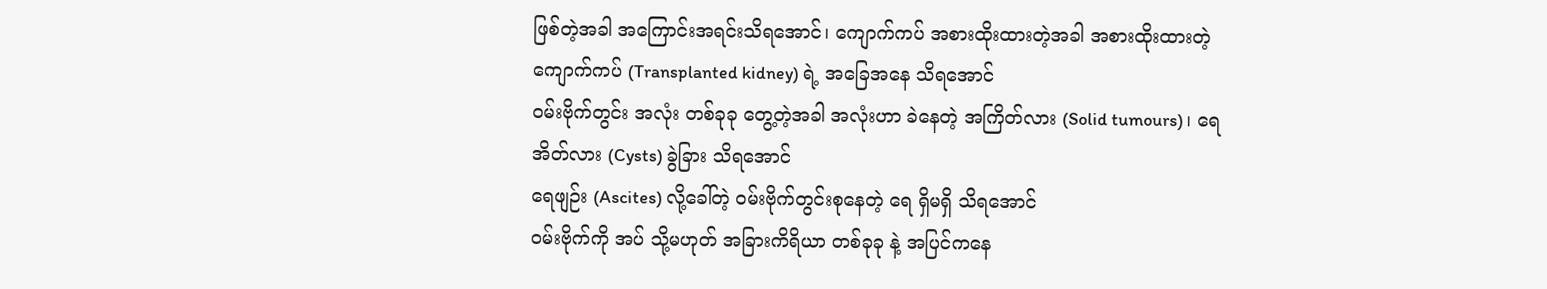ဖြစ်တဲ့အခါ အကြောင်းအရင်းသိရအောင်၊ ကျောက်ကပ် အစားထိုးထားတဲ့အခါ အစားထိုးထားတဲ့ ကျောက်ကပ် (Transplanted kidney) ရဲ့ အခြေအနေ သိရအောင်
ဝမ်းဗိုက်တွင်း အလုံး တစ်ခုခု တွေ့တဲ့အခါ အလုံးဟာ ခဲနေတဲ့ အကြိတ်လား (Solid tumours)၊ ရေအိတ်လား (Cysts) ခွဲခြား သိရအောင်
ရေဖျဉ်း (Ascites) လို့ခေါ်တဲ့ ဝမ်းဗိုက်တွင်းစုနေတဲ့ ရေ ရှိမရှိ သိရအောင်
ဝမ်းဗိုက်ကို အပ် သို့မဟုတ် အခြားကိရိယာ တစ်ခုခု နဲ့ အပြင်ကနေ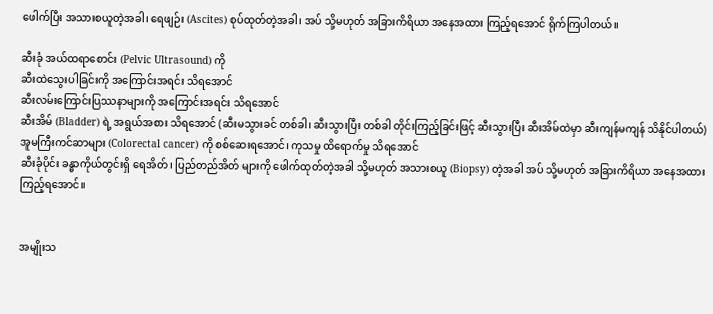ဖေါက်ပြီး အသားစယူတဲ့အခါ၊ ရေဖျဉ်း (Ascites) စုပ်ထုတ်တဲ့အခါ၊ အပ် သို့မဟုတ် အခြားကိရိယာ အနေအထား ကြည့်ရအောင် ရိုက်ကြပါတယ်။

ဆီးခုံ အယ်ထရာစောင်း (Pelvic Ultrasound) ကို
ဆီးထဲသွေးပါခြင်းကို အကြောင်းအရင်း သိရအောင်
ဆီးလမ်းကြောင်းပြဿနာများကို အကြောင်းအရင်း သိရအောင်
ဆီးအိမ် (Bladder) ရဲ့ အရွယ်အစား သိရအောင် (ဆီးမသွားခင် တစ်ခါ၊ ဆီးသွားပြီး တစ်ခါ တိုင်းကြည့်ခြင်းဖြင့် ဆီးသွားပြီး ဆီးအိမ်ထဲမှာ ဆီးကျန်မကျန် သိနိုင်ပါတယ်)
အူမကြီးကင်ဆာများ (Colorectal cancer) ကို စစ်ဆေးရအောင်၊ ကုသမှု ထိရောက်မှု သိရအောင်
ဆီးခုံပိုင်း ခန္ဓာကိုယ်တွင်းရှိ ရေအိတ်၊ ပြည်တည်အိတ် များကို ဖေါက်ထုတ်တဲ့အခါ သို့မဟုတ် အသားစယူ (Biopsy) တဲ့အခါ အပ် သို့မဟုတ် အခြားကိရိယာ အနေအထား ကြည့်ရအောင်။


အမျိုးသ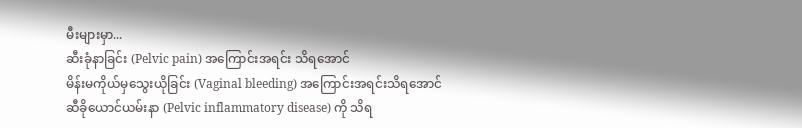မီးများမှာ...
ဆီးခုံနာခြင်း (Pelvic pain) အကြောင်းအရင်း သိရအောင်
မိန်းမကိုယ်မှသွေးယိုခြင်း (Vaginal bleeding) အကြောင်းအရင်းသိရအောင်
ဆီခိုယောင်ယမ်းနာ (Pelvic inflammatory disease) ကို သိရ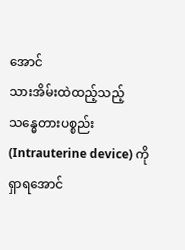အောင်
သားအိမ်းထဲထည့်သည့် သန္ဓေတားပစ္စည်း (Intrauterine device) ကို ရှာရအောင်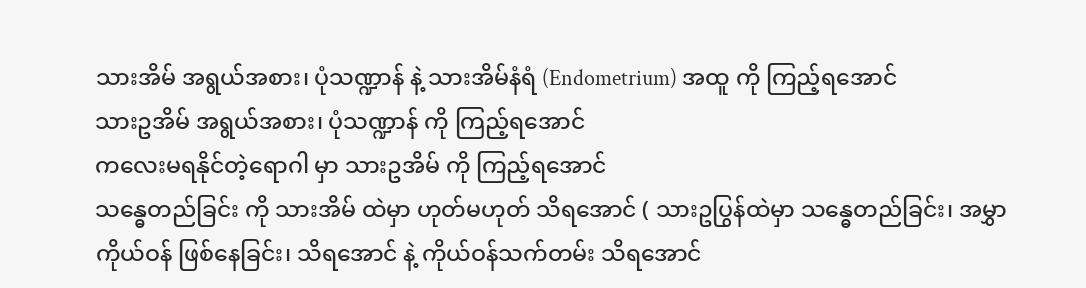သားအိမ် အရွယ်အစား၊ ပုံသဏ္ဍာန် နဲ့ သားအိမ်နံရံ (Endometrium) အထူ ကို ကြည့်ရအောင်
သားဥအိမ် အရွယ်အစား၊ ပုံသဏ္ဍာန် ကို ကြည့်ရအောင်
ကလေးမရနိုင်တဲ့ရောဂါ မှာ သားဥအိမ် ကို ကြည့်ရအောင်
သန္ဓေတည်ခြင်း ကို သားအိမ် ထဲမှာ ဟုတ်မဟုတ် သိရအောင် ( သားဥပြွန်ထဲမှာ သန္ဓေတည်ခြင်း၊ အမွှာကိုယ်ဝန် ဖြစ်နေခြင်း၊ သိရအောင် နဲ့ ကိုယ်ဝန်သက်တမ်း သိရအောင်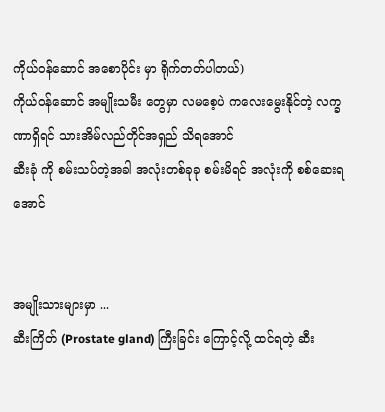ကိုယ်ဝန်ဆောင် အစောပိုင်း မှာ ရိုက်တတ်ပါတယ်)
ကိုယ်ဝန်ဆောင် အမျိုးသမီး တွေမှာ လမစေ့ပဲ ကလေးမွေးနိုင်တဲ့ လက္ခဏာရှိရင် သားအိမ်လည်တိုင်အရှည် သိရအောင်
ဆီးခုံ ကို စမ်းသပ်တဲ့အခါ အလုံးတစ်ခုခု စမ်းမိရင် အလုံးကို စစ်ဆေးရအောင်


အမျိုးသားများမှာ ...
ဆီးကြိတ် (Prostate gland) ကြီးခြင်း ကြောင့်လို့ ထင်ရတဲ့ ဆီး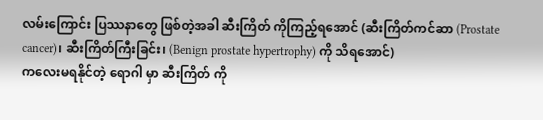လမ်းကြောင်း ပြဿနာတွေ ဖြစ်တဲ့အခါ ဆီးကြိတ် ကိုကြည့်ရအောင် (ဆီးကြိတ်ကင်ဆာ (Prostate cancer)၊ ဆီးကြိတ်ကြီးခြင်း၊ (Benign prostate hypertrophy) ကို သိရအောင်)
ကလေးမရနိုင်တဲ့ ရောဂါ မှာ ဆီးကြိတ် ကို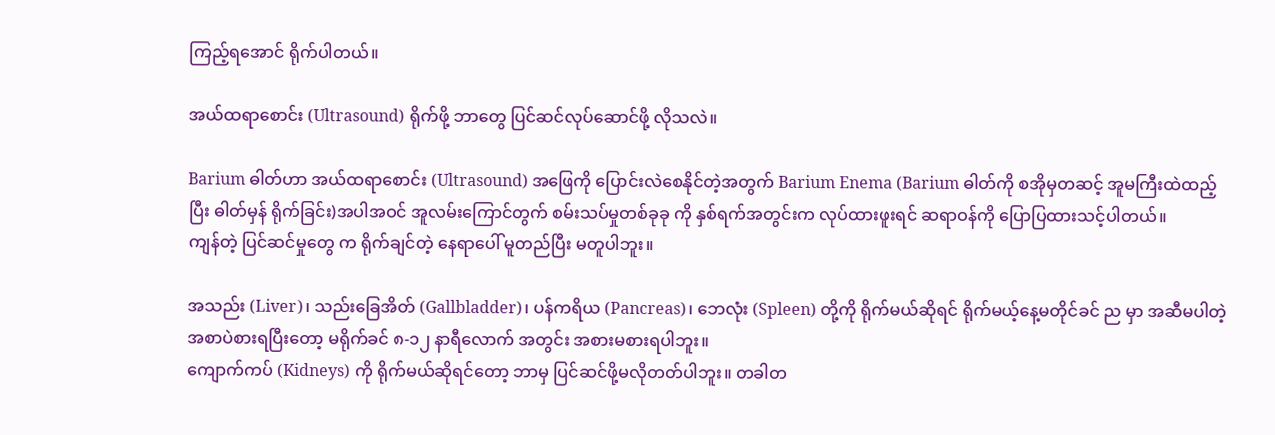ကြည့်ရအောင် ရိုက်ပါတယ်။

အယ်ထရာစောင်း (Ultrasound) ရိုက်ဖို့ ဘာတွေ ပြင်ဆင်လုပ်ဆောင်ဖို့ လိုသလဲ။

Barium ဓါတ်ဟာ အယ်ထရာစောင်း (Ultrasound) အဖြေကို ပြောင်းလဲစေနိုင်တဲ့အတွက် Barium Enema (Barium ဓါတ်ကို စအိုမှတဆင့် အူမကြီးထဲထည့်ပြီး ဓါတ်မှန် ရိုက်ခြင်း)အပါအဝင် အူလမ်းကြောင်တွက် စမ်းသပ်မှုတစ်ခုခု ကို နှစ်ရက်အတွင်းက လုပ်ထားဖူးရင် ဆရာဝန်ကို ပြောပြထားသင့်ပါတယ်။
ကျန်တဲ့ ပြင်ဆင်မှုတွေ က ရိုက်ချင်တဲ့ နေရာပေါ် မူတည်ပြီး မတူပါဘူး။

အသည်း (Liver)၊ သည်းခြေအိတ် (Gallbladder)၊ ပန်ကရိယ (Pancreas)၊ ဘေလုံး (Spleen) တို့ကို ရိုက်မယ်ဆိုရင် ရိုက်မယ့်နေ့မတိုင်ခင် ည မှာ အဆီမပါတဲ့ အစာပဲစားရပြီးတော့ မရိုက်ခင် ၈-၁၂ နာရီလောက် အတွင်း အစားမစားရပါဘူး။
ကျောက်ကပ် (Kidneys) ကို ရိုက်မယ်ဆိုရင်တော့ ဘာမှ ပြင်ဆင်ဖို့မလိုတတ်ပါဘူး။ တခါတ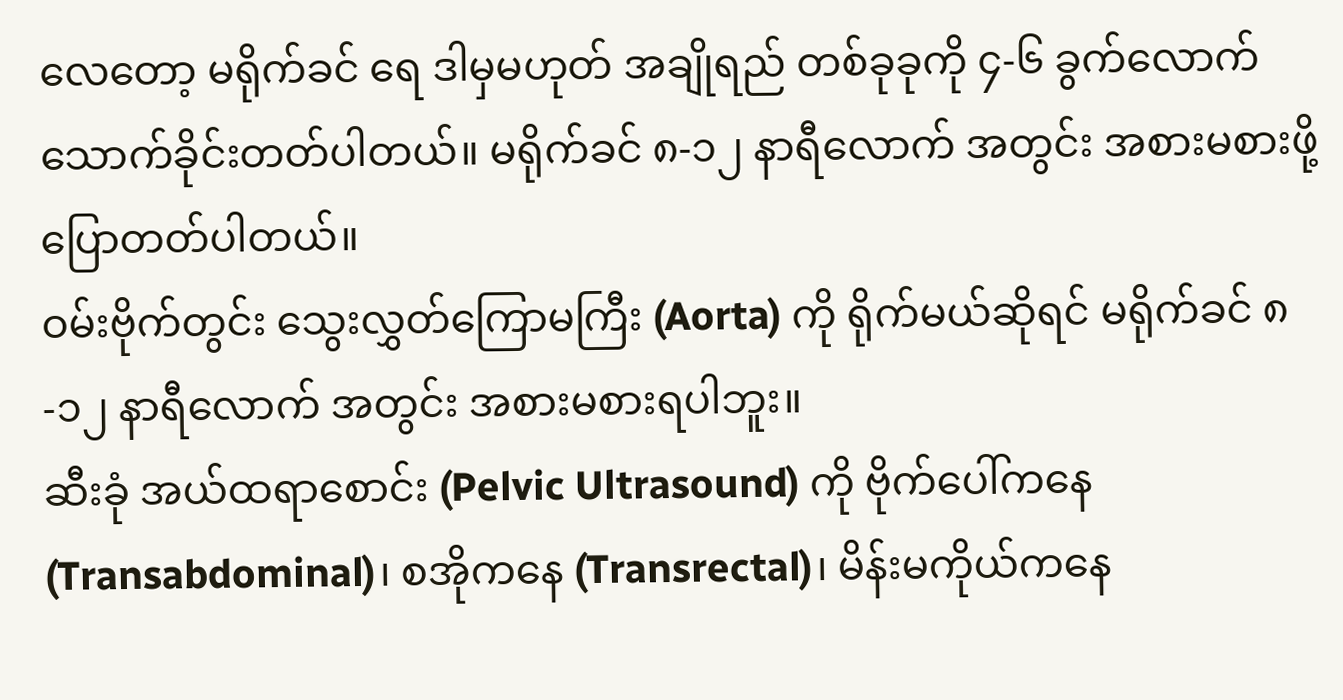လေတော့ မရိုက်ခင် ရေ ဒါမှမဟုတ် အချိုရည် တစ်ခုခုကို ၄-၆ ခွက်လောက်သောက်ခိုင်းတတ်ပါတယ်။ မရိုက်ခင် ၈-၁၂ နာရီလောက် အတွင်း အစားမစားဖို့ ပြောတတ်ပါတယ်။
ဝမ်းဗိုက်တွင်း သွေးလွှတ်ကြောမကြီး (Aorta) ကို ရိုက်မယ်ဆိုရင် မရိုက်ခင် ၈-၁၂ နာရီလောက် အတွင်း အစားမစားရပါဘူး။
ဆီးခုံ အယ်ထရာစောင်း (Pelvic Ultrasound) ကို ဗိုက်ပေါ်ကနေ (Transabdominal)၊ စအိုကနေ (Transrectal)၊ မိန်းမကိုယ်ကနေ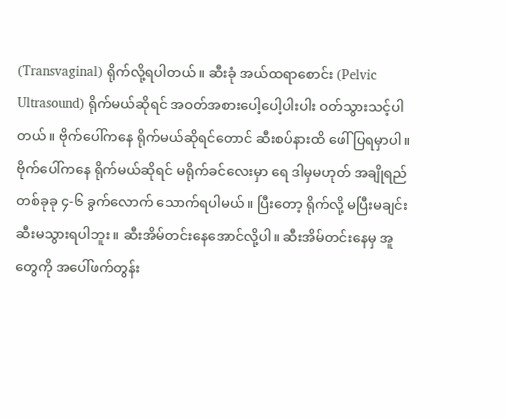(Transvaginal) ရိုက်လို့ရပါတယ်။ ဆီးခုံ အယ်ထရာစောင်း (Pelvic Ultrasound) ရိုက်မယ်ဆိုရင် အဝတ်အစားပေါ့ပေါ့ပါးပါး ဝတ်သွားသင့်ပါတယ်။ ဗိုက်ပေါ်ကနေ ရိုက်မယ်ဆိုရင်တောင် ဆီးစပ်နားထိ ဖေါ်ပြရမှာပါ။
ဗိုက်ပေါ်ကနေ ရိုက်မယ်ဆိုရင် မရိုက်ခင်လေးမှာ ရေ ဒါမှမဟုတ် အချိုရည် တစ်ခုခု ၄-၆ ခွက်လောက် သောက်ရပါမယ်။ ပြီးတော့ ရိုက်လို့ မပြီးမချင်း ဆီးမသွားရပါဘူး။ ဆီးအိမ်တင်းနေအောင်လို့ပါ။ ဆီးအိမ်တင်းနေမှ အူတွေကို အပေါ်ဖက်တွန်း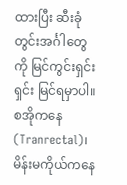ထားပြီး ဆီးခုံတွင်းအင်္ဂါတွေကို မြင်ကွင်းရှင်းရှင်း မြင်ရမှာပါ။
စအိုကနေ (Tranrectal)၊ မိန်းမကိုယ်ကနေ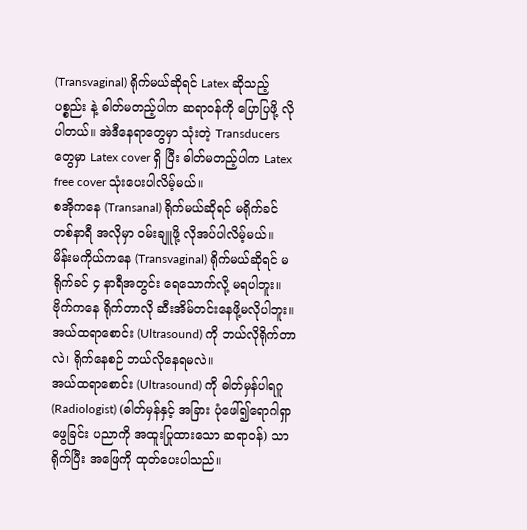(Transvaginal) ရိုက်မယ်ဆိုရင် Latex ဆိုသည့်ပစ္စည်း နဲ့ ဓါတ်မတည့်ပါက ဆရာဝန်ကို ပြောပြဖို့ လိုပါတယ်။ အဲဒီနေရာတွေမှာ သုံးတဲ့ Transducers တွေမှာ Latex cover ရှိ ပြီး ဓါတ်မတည့်ပါက Latex free cover သုံးပေးပါလိမ့်မယ်။
စအိုကနေ (Transanal) ရိုက်မယ်ဆိုရင် မရိုက်ခင် တစ်နာရီ အလိုမှာ ဝမ်းချူဖို့ လိုအပ်ပါလိမ့်မယ်။
မိန်းမကိုယ်ကနေ (Transvaginal) ရိုက်မယ်ဆိုရင် မရိုက်ခင် ၄ နာရီအတွင်း ရေသောက်လို့ မရပါဘူး။ ဗိုက်ကနေ ရိုက်တာလို ဆီးအိမ်တင်းနေဖို့မလိုပါဘူး။
အယ်ထရာစောင်း (Ultrasound) ကို ဘယ်လိုရိုက်တာလဲ၊ ရိုက်နေစဉ် ဘယ်လိုနေရမလဲ။
အယ်ထရာစောင်း (Ultrasound) ကို ဓါတ်မှန်ပါရဂူ (Radiologist) (ဓါတ်မှန်နှင့် အခြား ပုံဖေါ်၍ရောဂါရှာဖွေခြင်း ပညာကို အထူးပြုထားသော ဆရာဝန်) သာ ရိုက်ပြီး အဖြေကို ထုတ်ပေးပါသည်။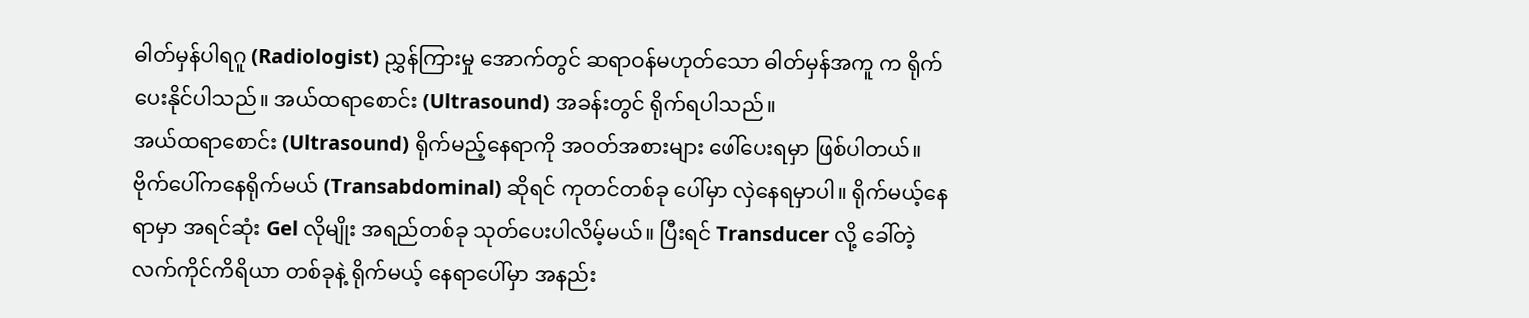ဓါတ်မှန်ပါရဂူ (Radiologist) ညွှန်ကြားမှု အောက်တွင် ဆရာဝန်မဟုတ်သော ဓါတ်မှန်အကူ က ရိုက်ပေးနိုင်ပါသည်။ အယ်ထရာစောင်း (Ultrasound) အခန်းတွင် ရိုက်ရပါသည်။
အယ်ထရာစောင်း (Ultrasound) ရိုက်မည့်နေရာကို အဝတ်အစားများ ဖေါ်ပေးရမှာ ဖြစ်ပါတယ်။
ဗိုက်ပေါ်ကနေရိုက်မယ် (Transabdominal) ဆိုရင် ကုတင်တစ်ခု ပေါ်မှာ လှဲနေရမှာပါ။ ရိုက်မယ့်နေရာမှာ အရင်ဆုံး Gel လိုမျိုး အရည်တစ်ခု သုတ်ပေးပါလိမ့်မယ်။ ပြီးရင် Transducer လို့ ခေါ်တဲ့ လက်ကိုင်ကိရိယာ တစ်ခုနဲ့ ရိုက်မယ့် နေရာပေါ်မှာ အနည်း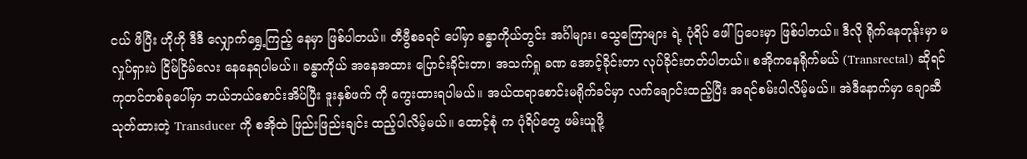ငယ် ဖိပြီး ဟိုဟို ဒီဒီ လျှောက်ရွှေ့ကြည့် နေမှာ ဖြစ်ပါတယ်။ တီဗွီစခရင် ပေါ်မှာ ခန္ဓာကိုယ်တွင်း အင်္ဂါများ၊ သွေကြောများ ရဲ့ ပုံရိပ် ဖေါ်ပြပေးမှာ ဖြစ်ပါတယ်။ ဒီလို ရိုက်နေတုန်းမှာ မလှုပ်ရှားပဲ ငြိမ်ငြိမ်လေး နေနေရပါမယ်။ ခန္ဓာကိုယ် အနေအထား ပြောင်းခိုင်းတာ၊ အသက်ရှု ခဏ အောင့်ခိုင်းတာ လုပ်ခိုင်းတတ်ပါတယ်။ စအိုကနေရိုက်မယ် (Transrectal) ဆိုရင် ကုတင်တစ်ခုပေါ်မှာ ဘယ်ဘယ်စောင်းအိပ်ပြီး ဒူးနှစ်ဖက် ကို ကွေးထားရပါမယ်။ အယ်ထရာစောင်းမရိုက်ခင်မှာ လက်ချောင်းထည့်ပြီး အရင်စမ်းပါလိမ့်မယ်။ အဲဒီနောက်မှာ ချောဆီ သုတ်ထားတဲ့ Transducer ကို စအိုထဲ ဖြည်းဖြည်းချင်း ထည့်ပါလိမ့်မယ်။ ထောင့်စုံ က ပုံရိပ်တွေ ဖမ်းယူဖို့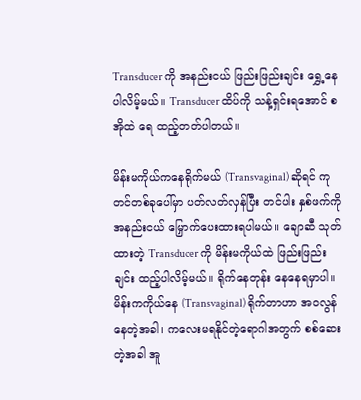Transducer ကို အနည်းငယ် ဖြည်းဖြည်းချင်း ရွှေ့နေပါလိမ့်မယ်။ Transducer ထိပ်ကို သန့်ရှင်းရအောင် စအိုထဲ ရေ ထည့်တတ်ပါတယ်။

မိန်းမကိုယ်ကနေရိုက်မယ် (Transvaginal) ဆိုရင် ကုတင်တစ်ခုပေါ်မှာ ပတ်လတ်လှန်ပြီး တင်ပါး နှစ်ဖက်ကို အနည်းငယ် မြှောက်ပေးထားရပါမယ်။ ချောဆီ သုတ်ထားတဲ့ Transducer ကို မိန်းမကိုယ်ထဲ ဖြည်းဖြည်းချင်း ထည့်ပါလိမ့်မယ်။ ရိုက်နေတုန်း နေနေရမှာပါ။ မိန်းကကိုယ်နေ (Transvaginal) ရိုက်တာဟာ အဝလွန်နေတဲ့အခါ၊ ကလေးမရနိုင်တဲ့ရောဂါအတွက် စစ်ဆေးတဲ့အခါ အူ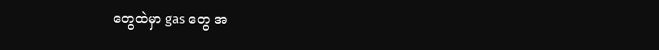တွေထဲမှာ gas တွေ အ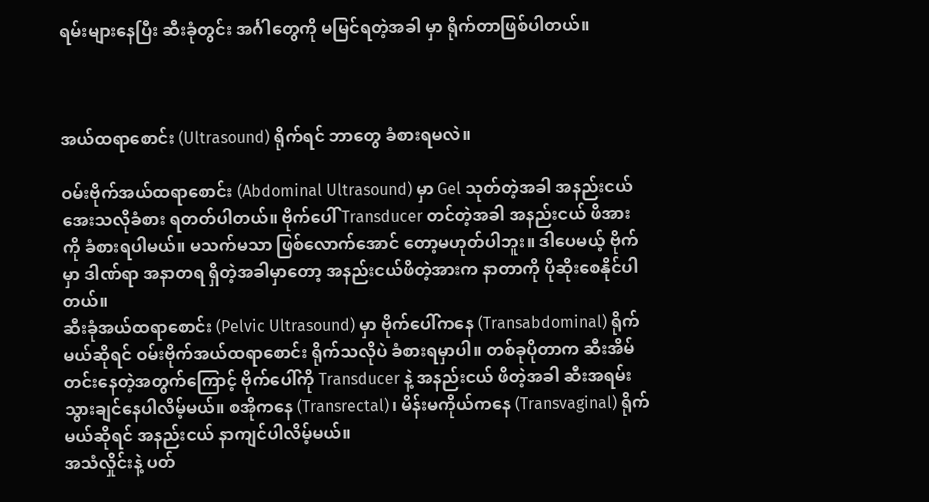ရမ်းများနေပြီး ဆီးခုံတွင်း အင်္ဂါတွေကို မမြင်ရတဲ့အခါ မှာ ရိုက်တာဖြစ်ပါတယ်။



အယ်ထရာစောင်း (Ultrasound) ရိုက်ရင် ဘာတွေ ခံစားရမလဲ။

ဝမ်းဗိုက်အယ်ထရာစောင်း (Abdominal Ultrasound) မှာ Gel သုတ်တဲ့အခါ အနည်းငယ် အေးသလိုခံစား ရတတ်ပါတယ်။ ဗိုက်ပေါ် Transducer တင်တဲ့အခါ အနည်းငယ် ဖိအားကို ခံစားရပါမယ်။ မသက်မသာ ဖြစ်လောက်အောင် တော့မဟုတ်ပါဘူး။ ဒါပေမယ့် ဗိုက်မှာ ဒါဏ်ရာ အနာတရ ရှိတဲ့အခါမှာတော့ အနည်းငယ်ဖိတဲ့အားက နာတာကို ပိုဆိုးစေနိုင်ပါတယ်။
ဆီးခုံအယ်ထရာစောင်း (Pelvic Ultrasound) မှာ ဗိုက်ပေါ်ကနေ (Transabdominal) ရိုက်မယ်ဆိုရင် ဝမ်းဗိုက်အယ်ထရာစောင်း ရိုက်သလိုပဲ ခံစားရမှာပါ။ တစ်ခုပိုတာက ဆီးအိမ်တင်းနေတဲ့အတွက်ကြောင့် ဗိုက်ပေါ်ကို Transducer နဲ့ အနည်းငယ် ဖိတဲ့အခါ ဆီးအရမ်းသွားချင်နေပါလိမ့်မယ်။ စအိုကနေ (Transrectal)၊ မိန်းမကိုယ်ကနေ (Transvaginal) ရိုက်မယ်ဆိုရင် အနည်းငယ် နာကျင်ပါလိမ့်မယ်။
အသံလှိုင်းနဲ့ ပတ်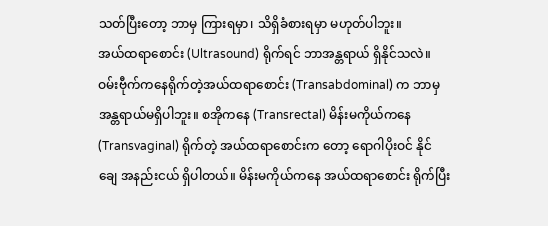သတ်ပြီးတော့ ဘာမှ ကြားရမှာ၊ သိရှိခံစားရမှာ မဟုတ်ပါဘူး။
အယ်ထရာစောင်း (Ultrasound) ရိုက်ရင် ဘာအန္တရာယ် ရှိနိုင်သလဲ။
ဝမ်းဗီုက်ကနေရိုက်တဲ့အယ်ထရာစောင်း (Transabdominal) က ဘာမှ အန္တရာယ်မရှိပါဘူး။ စအိုကနေ (Transrectal) မိန်းမကိုယ်ကနေ (Transvaginal) ရိုက်တဲ့ အယ်ထရာစောင်းက တော့ ရောဂါပိုးဝင် နိုင်ချေ အနည်းငယ် ရှိပါတယ်။ မိန်းမကိုယ်ကနေ အယ်ထရာစောင်း ရိုက်ပြီး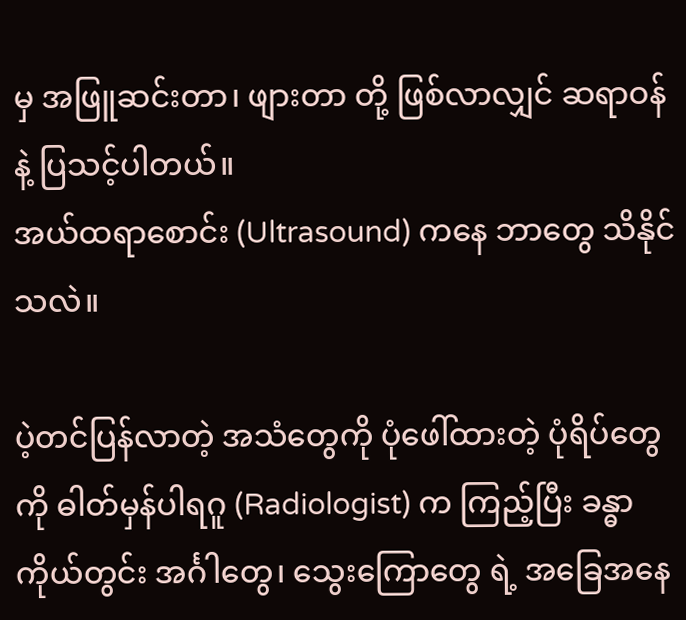မှ အဖြူဆင်းတာ၊ ဖျားတာ တို့ ဖြစ်လာလျှင် ဆရာဝန် နဲ့ ပြသင့်ပါတယ်။
အယ်ထရာစောင်း (Ultrasound) ကနေ ဘာတွေ သိနိုင်သလဲ။

ပဲ့တင်ပြန်လာတဲ့ အသံတွေကို ပုံဖေါ်ထားတဲ့ ပုံရိပ်တွေကို ဓါတ်မှန်ပါရဂူ (Radiologist) က ကြည့်ပြီး ခန္ဓာကိုယ်တွင်း အင်္ဂါတွေ၊ သွေးကြောတွေ ရဲ့ အခြေအနေ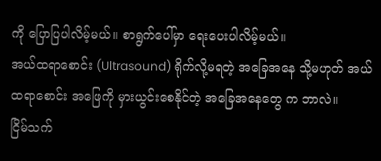ကို ပြောပြပါလိမ့်မယ်။ စာရွက်ပေါ်မှာ ရေးပေးပါလိမ့်မယ်။
အယ်ထရာစောင်း (Ultrasound) ရိုက်လို့မရတဲ့ အခြေအနေ သို့မဟုတ် အယ်ထရာစောင်း အဖြေကို မှားယွင်းစေနိုင်တဲ့ အခြေအနေတွေ က ဘာလဲ။
ငြိမ်သက်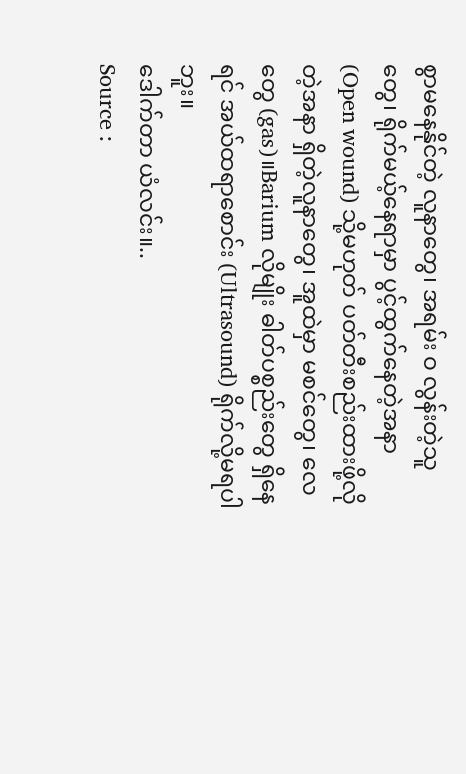စွာမနေနိုင်တဲ့ လူနာတွေ၊ အရမ်း ဝ လွန်းတဲ့သူတွေ၊ ရိုက်မယ့်နေရာမှာ ပွင့်ထွက်နေတဲ့အနာ (Open wound) သို့မဟုတ် ပတ်တီးစည်းထားဖို့လိုတဲ့အနာ ရှိတဲ့လူနာတွေ၊ အူထဲမှာ မစင်တွေ၊ လေတွေ (gas)။Barium လိုမျိုး ဓါတ်ပစ္စည်းတွေ ရှိနေရင် အယ်ထရာစောင်း (Ultrasound) ရိုက်လို့မရပါဘူး။
ဒေါက်တာ ယံလင်း။..
Source :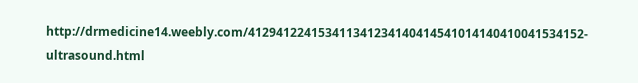http://drmedicine14.weebly.com/412941224153411341234140414541014140410041534152-ultrasound.html